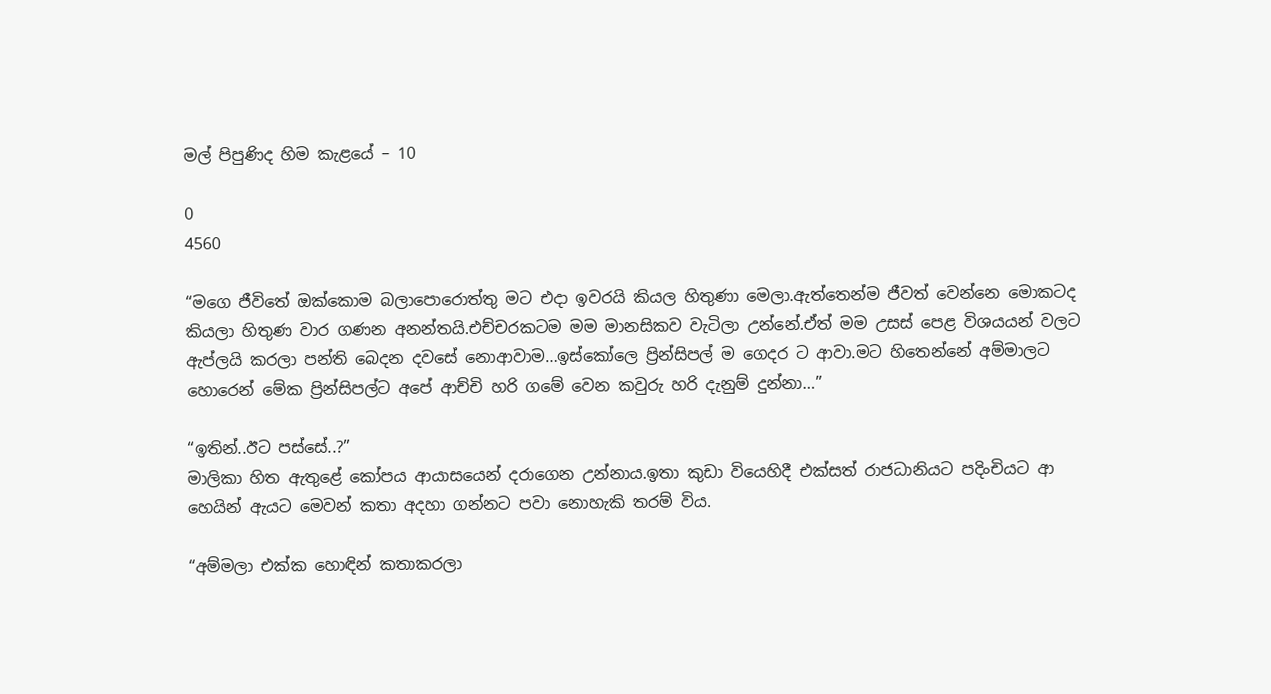මල් පිපුණිද හිම කැළයේ – 10

0
4560

“මගෙ ජීවිතේ ඔක්කොම බලාපොරොත්තු මට එදා ඉවරයි කියල හිතුණා මෙලා.ඇත්තෙන්ම ජීවත් වෙන්නෙ මොකටද කියලා හිතුණ වාර ගණන අනන්තයි.එච්චරකටම මම මානසිකව වැටිලා උන්නේ.ඒත් මම උසස් පෙළ විශයයන් වලට ඇප්ලයි කරලා පන්ති බෙදන දවසේ නොආවාම…ඉස්කෝලෙ ප්‍රින්සිපල් ම ගෙදර ට ආවා.මට හිතෙන්නේ අම්මාලට හොරෙන් මේක ප්‍රින්සිපල්ට අපේ ආච්චි හරි ගමේ වෙන කවුරු හරි දැනුම් දුන්නා…”

“ඉතින්..ඊට පස්සේ..?”
මාලිකා හිත ඇතුළේ කෝපය ආයාසයෙන් දරාගෙන උන්නාය.ඉතා කුඩා වියෙහිදී එක්සත් රාජධානියට පදිංචියට ආ හෙයින් ඇයට මෙවන් කතා අදහා ගන්නට පවා නොහැකි තරම් විය.

“අම්මලා එක්ක හොඳින් කතාකරලා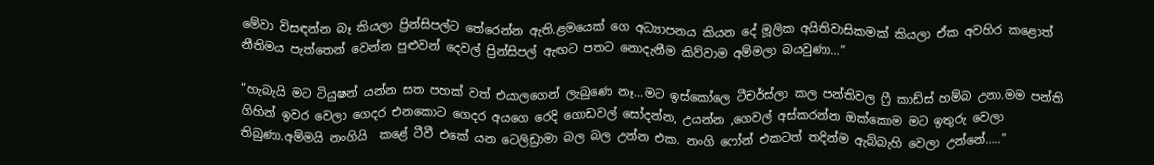මේවා විසඳන්න බෑ කියලා ප්‍රින්සිපල්ට තේරෙන්න ඇති.ළමයෙක් ගෙ අධ්‍යාපනය කියන දේ මූලික අයිතිවාසිකමක් කියලා ඒක අවහිර කළොත් නීතිමය පැත්තෙන් වෙන්න පුළුවන් දෙවල් ප්‍රින්සිපල් ඇඟට පතට නොදැනීම කිව්වාම අම්මලා බයවුණා…”

“හැබැයි මට ටියුෂන් යන්න සත පහක් වත් එයාලගෙන් ලැබුණෙ නෑ…මට ඉස්කෝලෙ ටීචර්ස්ලා කල පන්තිවල ෆ්‍රී කාඩ්ස් හම්බ උනා.මම පන්ති ගිහින් ඉවර වෙලා ගෙදර එනකොට ගෙදර අයගෙ රෙදි ගොඩවල් සෝදන්න, උයන්න ,ගෙවල් අස්කරන්න ඔක්කොම මට ඉතුරු වෙලා තිබුණා.අම්මයි නංගියි  කළේ ටීවී එකේ යන ටෙලිඩ්‍රාමා බල බල උන්න එක. නංගි ෆෝන් එකටත් තදින්ම ඇබ්බැහි වෙලා උන්නේ…..”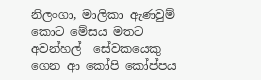නිලංගා, මාලිකා ඇණවුම් කොට මේසය මතට අවන්හල්  සේවකයෙකු ගෙන ආ කෝපි කෝප්පය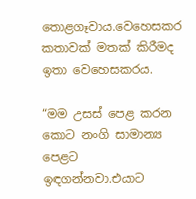තොළගෑවාය.වෙහෙසකර කතාවක් මතක් කිරීමද ඉතා වෙහෙසකරය.

“මම උසස් පෙළ කරන කොට නංගි සාමාන්‍ය පෙළට ඉඳගන්නවා.එයාට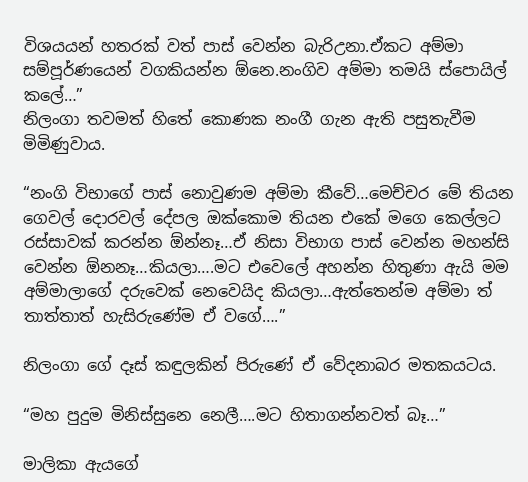විශයයන් හතරක් වත් පාස් වෙන්න බැරිඋනා.ඒකට අම්මා සම්පූර්ණයෙන් වගකියන්න ඕනෙ.නංගිව අම්මා තමයි ස්පොයිල් කලේ…”
නිලංගා තවමත් හිතේ කොණක නංගී ගැන ඇති පසුතැවීම මිමිණුවාය.

“නංගි විභාගේ පාස් නොවුණම අම්මා කීවේ…මෙච්චර මේ තියන ගෙවල් දොරවල් දේපල ඔක්කොම තියන එකේ මගෙ කෙල්ලට රස්සාවක් කරන්න ඕන්නෑ…ඒ නිසා විභාග පාස් වෙන්න මහන්සි වෙන්න ඕනනෑ…කියලා….මට එවෙලේ අහන්න හිතුණා ඇයි මම අම්මාලාගේ දරුවෙක් නෙවෙයිද කියලා…ඇත්තෙන්ම අම්මා ත් තාත්තාත් හැසිරුණේම ඒ වගේ….”

නිලංගා ගේ දෑස් කඳුලකින් පිරුණේ ඒ වේදනාබර මතකයටය.

“මහ පුදුම මිනිස්සුනෙ නෙලී….මට හිතාගන්නවත් බෑ…”

මාලිකා ඇයගේ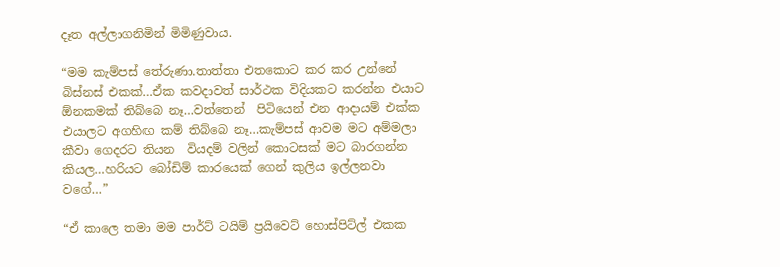දෑත අල්ලාගනිමින් මිමිණුවාය.

“මම කැම්පස් තේරුණා.තාත්තා එතකොට කර කර උන්නේ බිස්නස් එකක්…ඒක කවදාවත් සාර්ථක විදියකට කරන්න එයාට ඕනකමක් තිබ්බෙ නෑ…වත්තෙන්  පිටියෙන් එන ආදායම් එක්ක එයාලට අගහිඟ කම් තිබ්බෙ නෑ…කැම්පස් ආවම මට අම්මලා කීවා ගෙදරට තියන  වියදම් වලින් කොටසක් මට බාරගන්න කියල…හරියට බෝඩිම් කාරයෙක් ගෙන් කුලිය ඉල්ලනවා වගේ…”

“ඒ කාලෙ තමා මම පාර්ට් ටයිම් ප්‍රයිවෙට් හොස්පිට්ල් එකක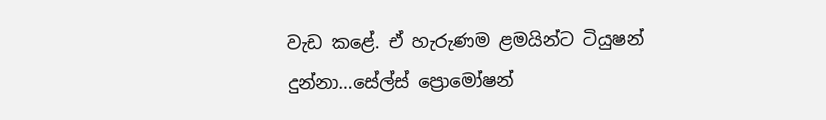වැඩ කළේ. ඒ හැරුණම ළමයින්ට ටියුෂන් දුන්නා…සේල්ස් ප්‍රොමෝෂන්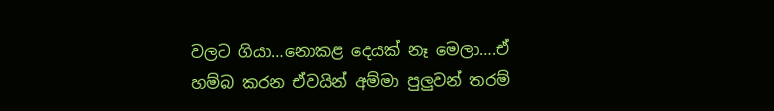වලට ගියා…නොකළ දෙයක් නෑ මෙලා….ඒ හම්බ කරන ඒවයින් අම්මා පුලුවන් තරම්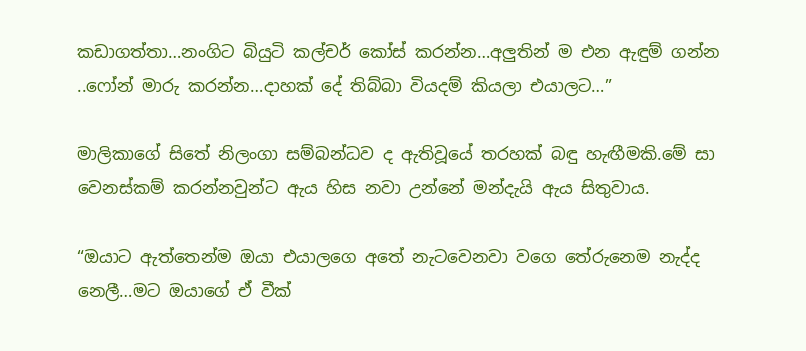කඩාගත්තා…නංගිට බියුටි කල්චර් කෝස් කරන්න…අලුතින් ම එන ඇඳුම් ගන්න ..ෆෝන් මාරු කරන්න…දාහක් දේ තිබ්බා වියදම් කියලා එයාලට…”

මාලිකාගේ සිතේ නිලංගා සම්බන්ධව ද ඇතිවූයේ තරහක් බඳු හැඟීමකි.මේ සා වෙනස්කම් කරන්නවුන්ට ඇය හිස නවා උන්නේ මන්දැයි ඇය සිතුවාය.

“ඔයාට ඇත්තෙන්ම ඔයා එයාලගෙ අතේ නැටවෙනවා වගෙ තේරුනෙම නැද්ද නෙලී…මට ඔයාගේ ඒ වීක්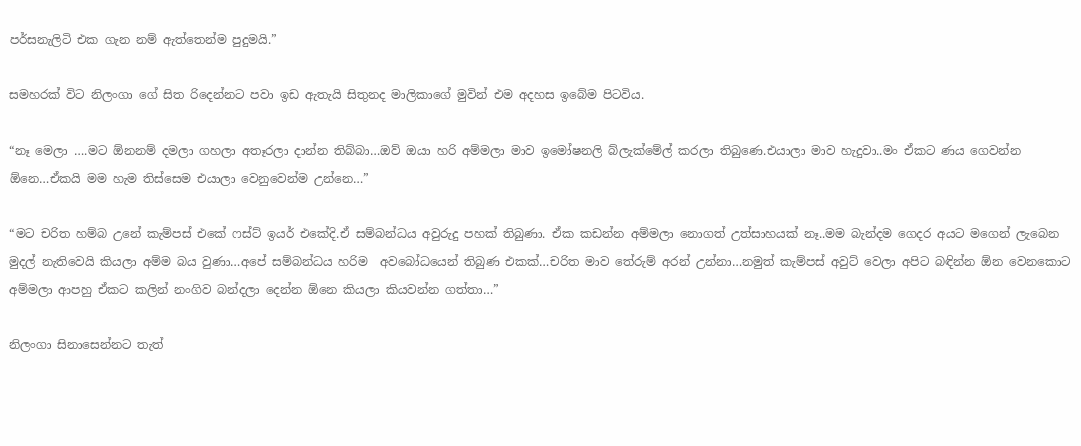පර්සනැලිටි එක ගැන නම් ඇත්තෙන්ම පුදුමයි.”

සමහරක් විට නිලංගා ගේ සිත රිදෙන්නට පවා ඉඩ ඇතැයි සිතුනද මාලිකාගේ මුවින් එම අදහස ඉබේම පිටවිය.

“නෑ මෙලා ….මට ඕනනම් දමලා ගහලා අතෑරලා දාන්න තිබ්බා…ඔව් ඔයා හරි අම්මලා මාව ඉමෝෂනලි බ්ලැක්මේල් කරලා තිබුණෙ.එයාලා මාව හැදුවා..මං ඒකට ණය ගෙවන්න ඕනෙ…ඒකයි මම හැම තිස්සෙම එයාලා වෙනුවෙන්ම උන්නෙ…”

“මට චරිත හම්බ උනේ කැම්පස් එකේ ෆස්ට් ඉයර් එකේදි.ඒ සම්බන්ධය අවුරුදු පහක් තිබුණා. ඒක කඩන්න අම්මලා නොගත් උත්සාහයක් නෑ..මම බැන්දම ගෙදර අයට මගෙන් ලැබෙන මුදල් නැතිවෙයි කියලා අම්ම බය වුණා…අපේ සම්බන්ධය හරිම  අවබෝධයෙන් තිබුණ එකක්…චරිත මාව තේරුම් අරන් උන්නා…නමුත් කැම්පස් අවුට් වෙලා අපිට බඳින්න ඕන වෙනකොට අම්මලා ආපහු ඒකට කලින් නංගිව බන්දලා දෙන්න ඕනෙ කියලා කියවන්න ගත්තා…”

නිලංගා සිනාසෙන්නට තැත්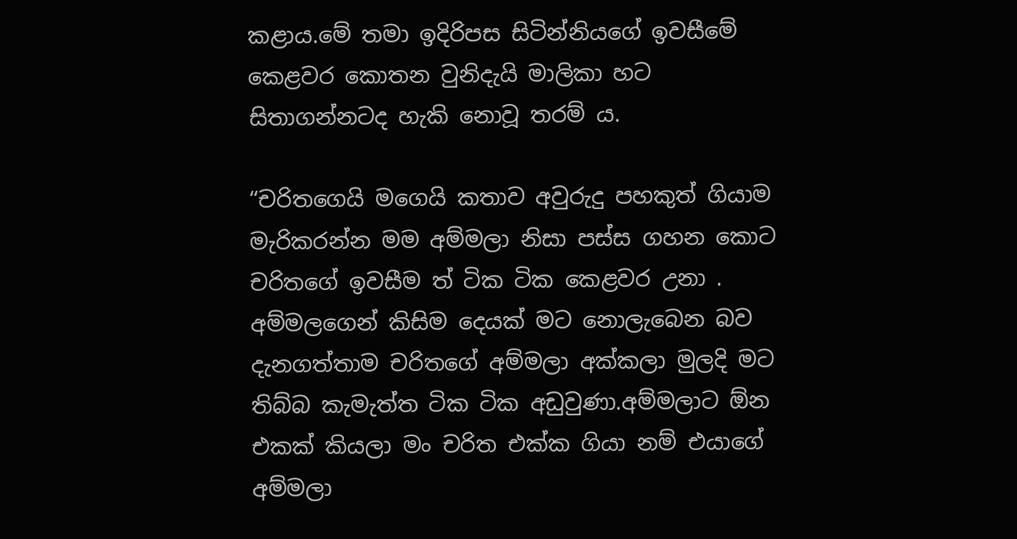කළාය.මේ තමා ඉදිරිපස සිටින්නියගේ ඉවසීමේ කෙළවර කොතන වුනිදැයි මාලිකා හට සිතාගන්නටද හැකි නොවූ තරම් ය.

“චරිතගෙයි මගෙයි කතාව අවුරුදු පහකුත් ගියාම මැරිකරන්න මම අම්මලා නිසා පස්ස ගහන කොට චරිතගේ ඉවසීම ත් ටික ටික කෙළවර උනා . අම්මලගෙන් කිසිම දෙයක් මට නොලැබෙන බව දැනගත්තාම චරිතගේ අම්මලා අක්කලා මුලදි මට තිබ්බ කැමැත්ත ටික ටික අඩුවුණා.අම්මලාට ඕන එකක් කියලා මං චරිත එක්ක ගියා නම් එයාගේ අම්මලා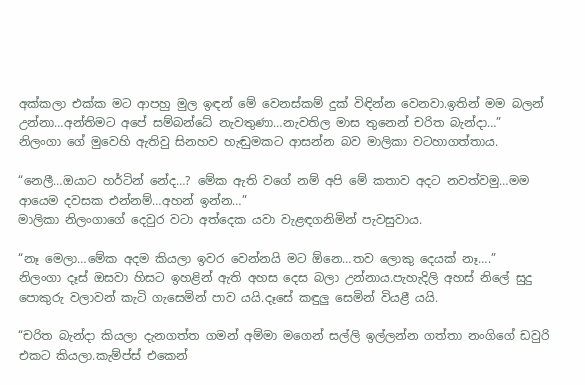අක්කලා එක්ක මට ආපහු මුල ඉඳන් මේ වෙනස්කම් දුක් විඳින්න වෙනවා.ඉතින් මම බලන් උන්නා…අන්තිමට අපේ සම්බන්ධේ නැවතුණා…නැවතිල මාස තුනෙන් චරිත බැන්දා…”
නිලංගා ගේ මුවෙහි ඇතිවු සිනහව හැඬුමකට ආසන්න බව මාලිකා වටහාගත්තාය.

“නෙලී…ඔයාට හර්ටින් නේද…? මේක ඇති වගේ නම් අපි මේ කතාව අදට නවත්වමු…මම ආයෙම දවසක එන්නම්…අහන් ඉන්න…”
මාලිකා නිලංගාගේ දෙවුර වටා අත්දෙක යවා වැළඳගනිමින් පැවසුවාය.

“නෑ මෙලා…මේක අදම කියලා ඉවර වෙන්නයි මට ඕනෙ…තව ලොකු දෙයක් නෑ….”
නිලංගා දෑස් ඔසවා හිසට ඉහළින් ඇති අහස දෙස බලා උන්නාය.පැහැදිලි අහස් නිලේ සුදු පොකුරු වලාවන් කැටි ගැසෙමින් පාව යයි.දෑසේ කඳුලු සෙමින් වියළී යයි.

“චරිත බැන්දා කියලා දැනගත්ත ගමන් අම්මා මගෙන් සල්ලි ඉල්ලන්න ගත්තා නංගිගේ ඩවුරි එකට කියලා.කැම්ප්ස් එකෙන්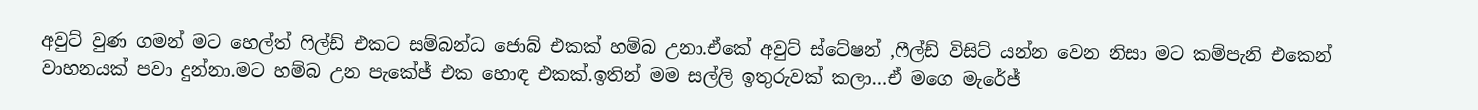අවුට් වුණ ගමන් මට හෙල්ත් ෆිල්ඩ් එකට සම්බන්ධ ජොබ් එකක් හම්බ උනා.ඒකේ අවුට් ස්ටේෂන් ,ෆීල්ඩ් විසිට් යන්න වෙන නිසා මට කම්පැනි එකෙන් වාහනයක් පවා දුන්නා.මට හම්බ උන පැකේජ් එක හොඳ එකක්.ඉතින් මම සල්ලි ඉතුරුවක් කලා…ඒ මගෙ මැරේජ්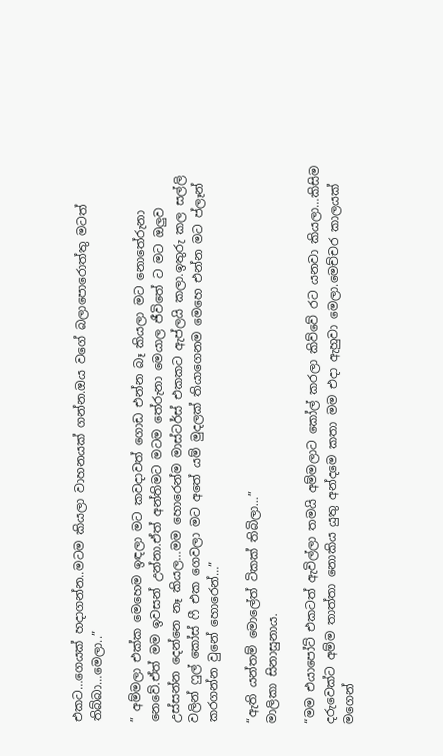එකට…ගෙයක් හදාගන්න..මටම කියලා වාහනයක් ගන්න.ඔය වගේ බලාපොරොත්තු මටත් තිබ්බා…මෙලා..”

” අම්මලා එක්ක මෙහෙම ඉඳලා මට කවදාවත් ගොඩ එන්න බෑ කියලා මට නොතේරුනා නෙවේ.ඒත් මම ඉවසන් උන්නා.ඒත් අන්තිමට මටම තේරුනා මෙයාල ජීවිතේ ට මට ඔලුව උස්සන්න දෙන්නෙ නෑ කියල…මම හොරෙන්ම මාස්ටර්ස් එකකට ඇප්ලයි කලා.ඉතුරු කල සල්ලි වලින් ෆුල් කෝස් ෆී එක ගෙවලා මට අතේ යම් මුදලක් තියාගෙනම මෙහෙ එන්න මට ප්ලෑන් කරගන්න වුනේ හොරෙන්…”

“ඇති යන්තම් මොලේත් ටිකක් තිබිලා…”
මාලිකා සිනාසුනාය.

“මම එයාපෝට් එකටත් ඇවිල්ලා තමයි අම්මලාට කෝල් කරලා කිව්වේ රට යනවා කියලා…කිසිම දරුවෙක්ට අම්ම තාත්තා නොකිය යුතු අන්දමෙ කතා මම එදා ඇහුවා මෙලා.මෙච්චර කාලයක් මගෙන්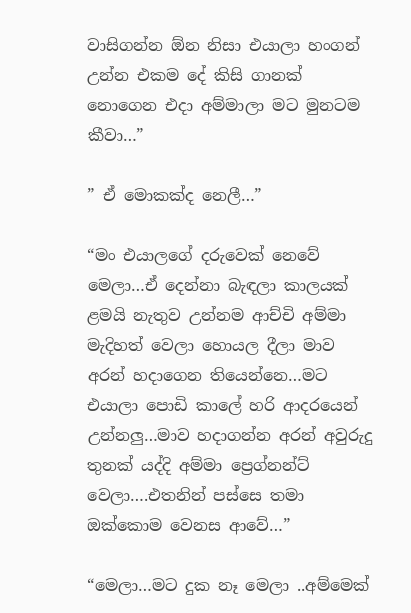වාසිගන්න ඕන නිසා එයාලා හංගන් උන්න එකම දේ කිසි ගානක් නොගෙන එදා අම්මාලා මට මුනටම කීවා…”

” ඒ මොකක්ද නෙලී…”

“මං එයාලගේ දරුවෙක් නෙවේ මෙලා…ඒ දෙන්නා බැඳලා කාලයක් ළමයි නැතුව උන්නම ආච්චි අම්මා මැදිහත් වෙලා හොයල දීලා මාව අරන් හදාගෙන තියෙන්නෙ…මට එයාලා පොඩි කාලේ හරි ආදරයෙන් උන්නලු…මාව හදාගන්න අරන් අවුරුදු තුනක් යද්දි අම්මා ප්‍රෙග්නන්ට් වෙලා….එතනින් පස්සෙ තමා ඔක්කොම වෙනස ආවේ…”

“මෙලා…මට දුක නෑ මෙලා ..අම්මෙක්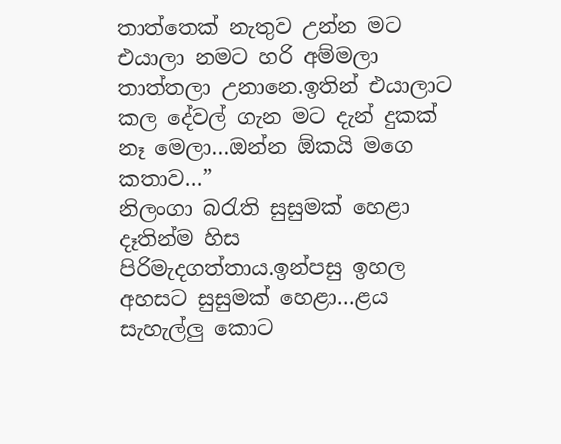තාත්තෙක් නැතුව උන්න මට එයාලා නමට හරි අම්මලා තාත්තලා උනානෙ.ඉතින් එයාලාට කල දේවල් ගැන මට දැන් දුකක් නෑ මෙලා…ඔන්න ඕකයි මගෙ කතාව…”
නිලංගා බරැති සුසුමක් හෙළා දෑතින්ම හිස පිරිමැදගත්තාය.ඉන්පසු ඉහල අහසට සුසුමක් හෙළා…ළය සැහැල්ලු කොට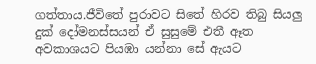ගත්තාය.ජීවිතේ පුරාවට සිතේ හිරව තිබු සියලු දුක් දෝමනස්සයන් ඒ සුසුමේ එතී ඈත අවකාශයට පියඹා යන්නා සේ ඇයට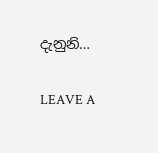දැනුනි…

LEAVE A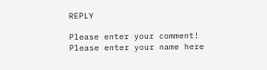REPLY

Please enter your comment!
Please enter your name here